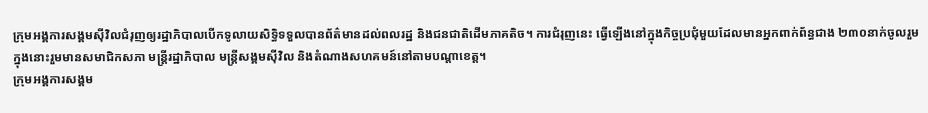ក្រុមអង្គការសង្គមស៊ីវិលជំរុញឲ្យរដ្ឋាភិបាលបើកទូលាយសិទ្ធិទទួលបានព័ត៌មានដល់ពលរដ្ឋ និងជនជាតិដើមភាគតិច។ ការជំរុញនេះ ធ្វើឡើងនៅក្នុងកិច្ចប្រជុំមួយដែលមានអ្នកពាក់ព័ន្ធជាង ២៣០នាក់ចូលរួម ក្នុងនោះរួមមានសមាជិកសភា មន្រ្តីរដ្ឋាភិបាល មន្ត្រីសង្គមស៊ីវិល និងតំណាងសហគមន៍នៅតាមបណ្ដាខេត្ត។
ក្រុមអង្គការសង្គម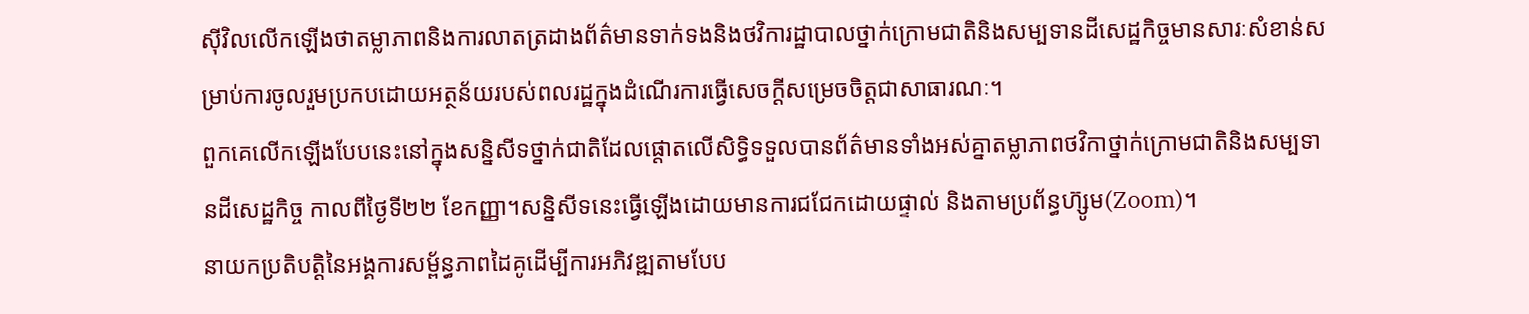ស៊ីវិលលើកឡើងថាតម្លាភាពនិងការលាតត្រដាងព័ត៌មានទាក់ទងនិងថវិការដ្ឋាបាលថ្នាក់ក្រោមជាតិនិងសម្បទានដីសេដ្ឋកិច្ចមានសារៈសំខាន់សម្រាប់ការចូលរួមប្រកបដោយអត្ថន័យរបស់ពលរដ្ឋក្នុងដំណើរការធ្វើសេចក្ដីសម្រេចចិត្តជាសាធារណៈ។
ពួកគេលើកឡើងបែបនេះនៅក្នុងសន្និសីទថ្នាក់ជាតិដែលផ្ដោតលើសិទ្ធិទទួលបានព័ត៌មានទាំងអស់គ្នាតម្លាភាពថវិកាថ្នាក់ក្រោមជាតិនិងសម្បទានដីសេដ្ឋកិច្ច កាលពីថ្ងៃទី២២ ខែកញ្ញា។សន្និសីទនេះធ្វើឡើងដោយមានការជជែកដោយផ្ទាល់ និងតាមប្រព័ន្ធហ៊្សូម(Zoom)។
នាយកប្រតិបត្តិនៃអង្គការសម្ព័ន្ធភាពដៃគូដើម្បីការអភិវឌ្ឍតាមបែប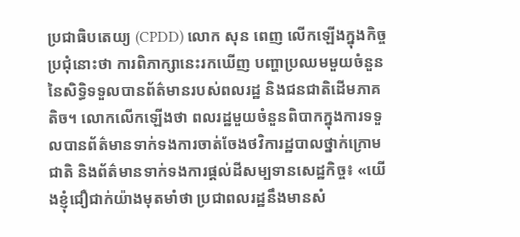ប្រជាធិបតេយ្យ (CPDD) លោក សុន ពេញ លើកឡើងក្នុងកិច្ចប្រជុំនោះថា ការពិភាក្សានេះរកឃើញ បញ្ហាប្រឈមមួយចំនួននៃសិទ្ធិទទួលបានព័ត៌មានរបស់ពលរដ្ឋ និងជនជាតិដើមភាគតិច។ លោកលើកឡើងថា ពលរដ្ឋមួយចំនួនពិបាកក្នុងការទទួលបានព័ត៌មានទាក់ទងការចាត់ចែងថវិការដ្ឋបាលថ្នាក់ក្រោមជាតិ និងព័ត៌មានទាក់ទងការផ្ដល់ដីសម្បទានសេដ្ឋកិច្ច៖ «យើងខ្ញុំជឿជាក់យ៉ាងមុតមាំថា ប្រជាពលរដ្ឋនឹងមានសំ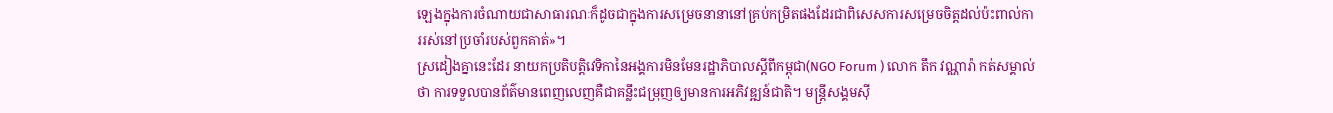ឡេងក្នុងការចំណាយជាសាធារណៈក៏ដូចជាក្នុងការសម្រេចនានានៅគ្រប់កម្រិតផងដែរជាពិសេសការសម្រេចចិត្តដល់ប៉ះពាល់ការរស់នៅប្រចាំរបស់ពួកគាត់»។
ស្រដៀងគ្នានេះដែរ នាយកប្រតិបត្តិវេទិកានៃអង្គការមិនមែនរដ្ឋាភិបាលស្តីពីកម្ពុជា(NGO Forum ) លោក តឹក វណ្ណារ៉ា កត់សម្គាល់ថា ការទទួលបានព័ត៌មានពេញលេញគឺជាគន្លឹះជម្រុញឲ្យមានការអភិវឌ្ឍន៍ជាតិ។ មន្ត្រីសង្គមស៊ី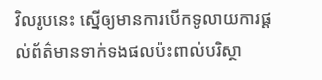វិលរូបនេះ ស្នើឲ្យមានការបើកទូលាយការផ្ដល់ព័ត៌មានទាក់ទងផលប៉ះពាល់បរិស្ថា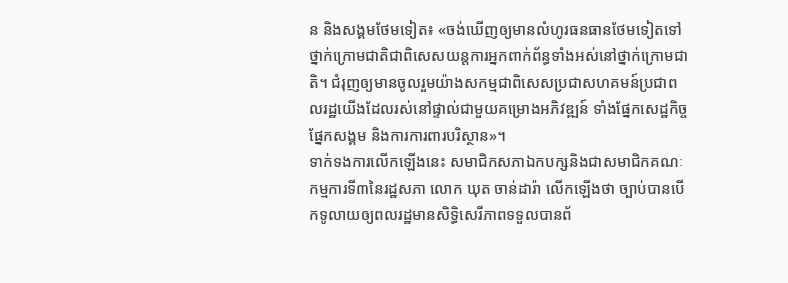ន និងសង្គមថែមទៀត៖ «ចង់ឃើញឲ្យមានលំហូរធនធានថែមទៀតទៅថ្នាក់ក្រោមជាតិជាពិសេសយន្តការអ្នកពាក់ព័ន្ធទាំងអស់នៅថ្នាក់ក្រោមជាតិ។ ជំរុញឲ្យមានចូលរួមយ៉ាងសកម្មជាពិសេសប្រជាសហគមន៍ប្រជាពលរដ្ឋយើងដែលរស់នៅផ្ទាល់ជាមួយគម្រោងអភិវឌ្ឍន៍ ទាំងផ្នែកសេដ្ឋកិច្ច ផ្នែកសង្គម និងការការពារបរិស្ថាន»។
ទាក់ទងការលើកឡើងនេះ សមាជិកសភាឯកបក្សនិងជាសមាជិកគណៈកម្មការទី៣នៃរដ្ឋសភា លោក ឃុត ចាន់ដារ៉ា លើកឡើងថា ច្បាប់បានបើកទូលាយឲ្យពលរដ្ឋមានសិទ្ធិសេរីភាពទទួលបានព័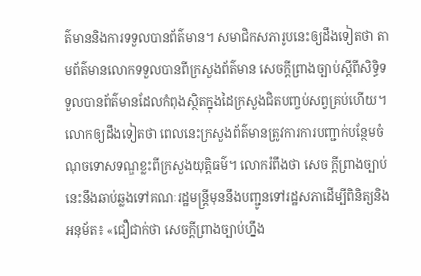ត៌មាននិងការទទួលបានព័ត៌មាន។ សមាជិកសភារូបនេះឲ្យដឹងទៀតថា តាមព័ត៌មានលោកទទួលបានពីក្រសួងព័ត៌មាន សេចក្ដីព្រាងច្បាប់ស្ដីពីសិទ្ធិទទួលបានព័ត៌មានដែលកំពុងស្ថិតក្នុងដៃក្រសួងជិតបញ្ចប់សព្វគ្រប់ហើយ។ លោកឲ្យដឹងទៀតថា ពេលនេះក្រសួងព័ត៌មានត្រូវការការបញ្ជាក់បន្ថែមចំណុចទោសទណ្ឌខ្លះពីក្រសួងយុត្តិធម៌។ លោករំពឹងថា សេច ក្ដីព្រាងច្បាប់នេះនឹងឆាប់ឆ្លងទៅគណៈរដ្ឋមន្ត្រីមុននឹងបញ្ជូនទៅរដ្ឋសភាដើម្បីពិនិត្យនិងអនុម័ត៖ «ជឿជាក់ថា សេចក្ដីព្រាងច្បាប់ហ្នឹង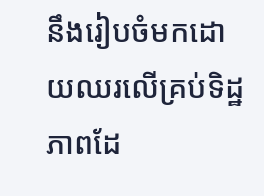នឹងរៀបចំមកដោយឈរលើគ្រប់ទិដ្ឋភាពដែ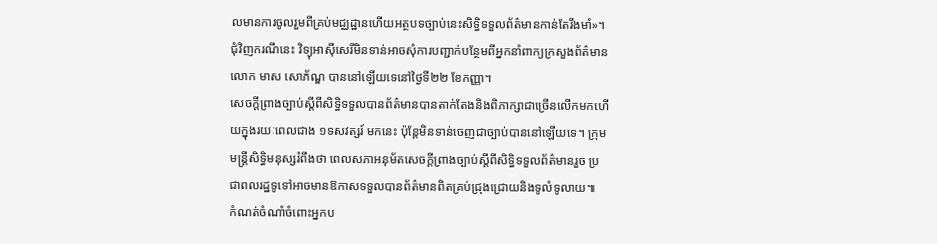លមានការចូលរួមពីគ្រប់មជ្ឈដ្ឋានហើយអត្ថបទច្បាប់នេះសិទ្ធិទទួលព័ត៌មានកាន់តែរឹងមាំ»។
ជុំវិញករណីនេះ វិទ្យុអាស៊ីសេរីមិនទាន់អាចសុំការបញ្ជាក់បន្ថែមពីអ្នកនាំពាក្យក្រសួងព័ត៌មាន លោក មាស សោភ័ណ្ឌ បាននៅឡើយទេនៅថ្ងៃទី២២ ខែកញ្ញា។
សេចក្ដីព្រាងច្បាប់ស្ដីពីសិទ្ធិទទួលបានព័ត៌មានបានតាក់តែងនិងពិភាក្សាជាច្រើនលើកមកហើយក្នុងរយៈពេលជាង ១ទសវត្សរ៍ មកនេះ ប៉ុន្តែមិនទាន់ចេញជាច្បាប់បាននៅឡើយទេ។ ក្រុមមន្ត្រីសិទ្ធិមនុស្សរំពឹងថា ពេលសភាអនុម័តសេចក្តីព្រាងច្បាប់ស្ដីពីសិទ្ធិទទួលព័ត៌មានរួច ប្រជាពលរដ្ឋទូទៅអាចមានឱកាសទទួលបានព័ត៌មានពិតគ្រប់ជ្រុងជ្រោយនិងទូលំទូលាយ៕
កំណត់ចំណាំចំពោះអ្នកប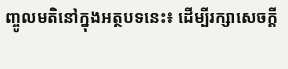ញ្ចូលមតិនៅក្នុងអត្ថបទនេះ៖ ដើម្បីរក្សាសេចក្ដី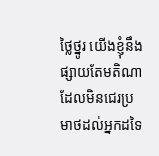ថ្លៃថ្នូរ យើងខ្ញុំនឹងផ្សាយតែមតិណា ដែលមិនជេរប្រមាថដល់អ្នកដទៃ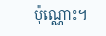ប៉ុណ្ណោះ។